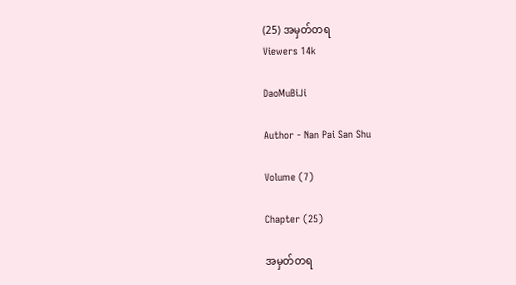(25) အမှတ်တရ
Viewers 14k

DaoMuBiJi

Author - Nan Pai San Shu

Volume (7)

Chapter (25)

အမှတ်တရ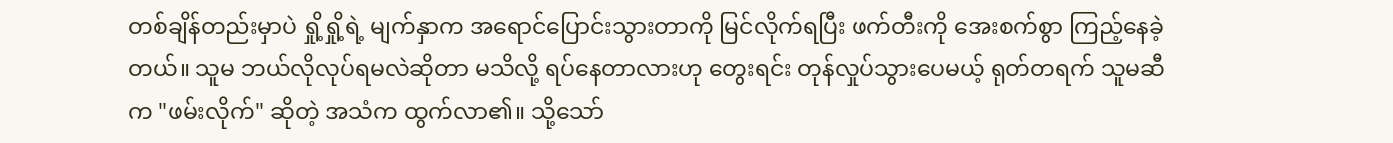တစ်ချိန်တည်းမှာပဲ ရှို့ရှို့ရဲ့ မျက်နှာက အရောင်ပြောင်းသွားတာကို မြင်လိုက်ရပြီး ဖက်တီးကို အေးစက်စွာ ကြည့်နေခဲ့တယ်။ သူမ ဘယ်လိုလုပ်ရမလဲဆိုတာ မသိလို့ ရပ်နေတာလားဟု တွေးရင်း တုန်လှုပ်သွားပေမယ့် ရုတ်တရက် သူမဆီက "ဖမ်းလိုက်" ဆိုတဲ့ အသံက ထွက်လာ၏။ သို့သော်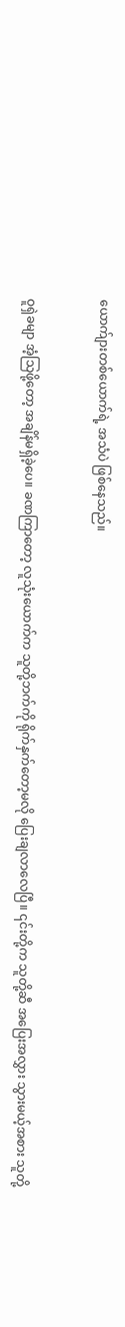ယောက်ျားတစ်ယောက်ရဲ့ အသံပဲ ဖြစ်နေသည်။


ဝူရှဲခမျာ အံ့သြဖို့တော့ အချိန်မရှိခဲ့ပေ။ ခဏကြာတော့ လူသုံးယောက်က သူတို့ဘက်ကို ရိုက်နှက်တော့မလို ပြေးချလာလေပြီ။ ၎င်းတို့က သူတို့ဆီ အပြေးအလွှား သွားမယ့်အစား သူတို့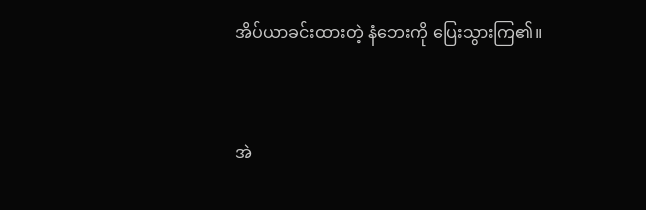အိပ်ယာခင်းထားတဲ့ နံဘေးကို ပြေးသွားကြ၏။


အဲ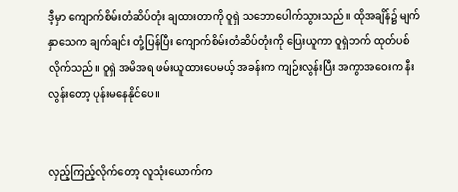ဒီ့မှာ ကျောက်စိမ်းတံဆိပ်တုံး ချထားတာကို ဝူရှဲ သဘောပေါက်သွားသည်။ ထိုအချိန်၌ မျက်နှာသေက ချက်ချင်း တုံ့ပြန်ပြီး ကျောက်စိမ်းတံဆိပ်တုံးကို ပြေးယူကာ ဝူရှဲဘက် ထုတ်ပစ်လိုက်သည်။ ဝူရှဲ အမိအရ ဖမ်းယူထားပေမယ့် အခန်းက ကျဉ်းလွန်းပြီး အကွာအဝေးက နီးလွန်းတော့ ပုန်းမနေနိုင်ပေ။


လှည့်ကြည့်လိုက်တော့ လူသုံးယောက်က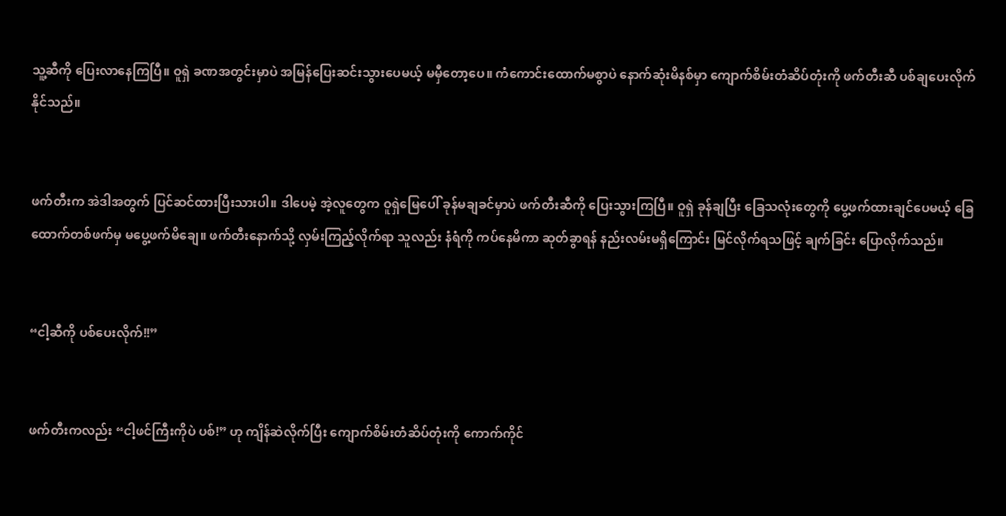သူ့ဆီကို ပြေးလာနေကြပြီ။ ဝူရှဲ ခဏအတွင်းမှာပဲ အမြန်ပြေးဆင်းသွားပေမယ့် မမှီတော့ပေ။ ကံကောင်းထောက်မစွာပဲ နောက်ဆုံးမိနစ်မှာ ကျောက်စိမ်းတံဆိပ်တုံးကို ဖက်တီးဆီ ပစ်ချပေးလိုက်နိုင်သည်။


ဖက်တီးက အဲဒါအတွက် ပြင်ဆင်ထားပြီးသားပါ။ ဒါပေမဲ့ အဲ့လူတွေက ဝူရှဲမြေပေါ် ခုန်မချခင်မှာပဲ ဖက်တီးဆီကို ပြေးသွားကြပြီ။ ဝူရှဲ ခုန်ချပြီး ခြေသလုံးတွေကို ပွေ့ဖက်ထားချင်ပေမယ့် ခြေထောက်တစ်ဖက်မှ မပွေ့ဖက်မိချေ။ ဖက်တီးနောက်သို့ လှမ်းကြည့်လိုက်ရာ သူလည်း နံရံကို ကပ်နေမိကာ ဆုတ်ခွာရန် နည်းလမ်းမရှိကြောင်း မြင်လိုက်ရသဖြင့် ချက်ခြင်း ပြောလိုက်သည်။


“ငါ့ဆီကို ပစ်ပေးလိုက်!!”


ဖက်တီးကလည်း “ငါ့ဖင်ကြီးကိုပဲ ပစ်!” ဟု ကျိန်ဆဲလိုက်ပြီး ကျောက်စိမ်းတံဆိပ်တုံးကို ကောက်ကိုင်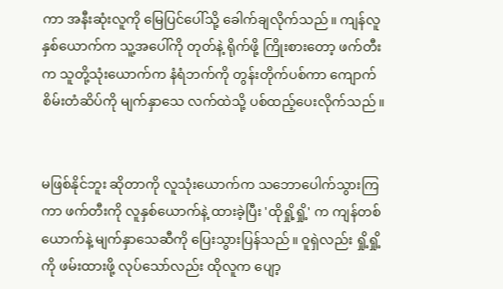ကာ အနီးဆုံးလူကို မြေပြင်ပေါ်သို့ ခေါက်ချလိုက်သည်။ ကျန်လူနှစ်ယောက်က သူ့အပေါ်ကို တုတ်နဲ့ ရိုက်ဖို့ ကြိုးစားတော့ ဖက်တီးက သူတို့သုံးယောက်က နံရံဘက်ကို တွန်းတိုက်ပစ်ကာ ကျောက်စိမ်းတံဆိပ်ကို မျက်နှာသေ လက်ထဲသို့ ပစ်ထည့်ပေးလိုက်သည်။


မဖြစ်နိုင်ဘူး ဆိုတာကို လူသုံးယောက်က သဘောပေါက်သွားကြကာ ဖက်တီးကို လူနှစ်ယောက်နဲ့ ထားခဲ့ပြီး 'ထိုရှို့ရှို့' က ကျန်တစ်ယောက်နဲ့ မျက်နှာသေဆီကို ပြေးသွားပြန်သည်။ ဝူရှဲလည်း ရှို့ရှို့ကို ဖမ်းထားဖို့ လုပ်သော်လည်း ထိုလူက ပျော့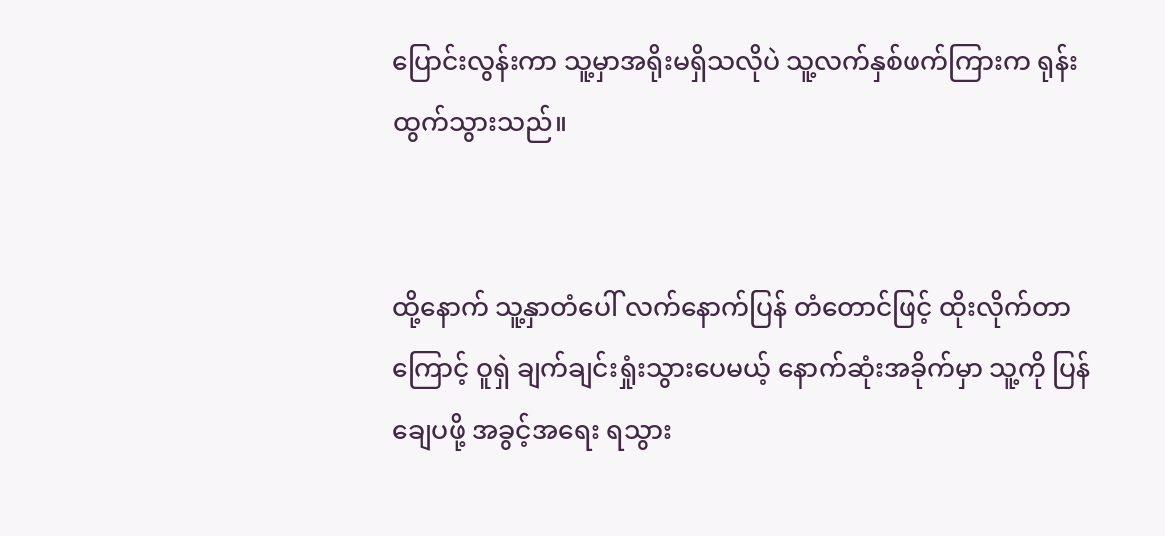ပြောင်းလွန်းကာ သူ့မှာအရိုးမရှိသလိုပဲ သူ့လက်နှစ်ဖက်ကြားက ရုန်းထွက်သွားသည်။


ထို့နောက် သူ့နှာတံပေါ် လက်နောက်ပြန် တံတောင်ဖြင့် ထိုးလိုက်တာကြောင့် ဝူရှဲ ချက်ချင်းရှုံးသွားပေမယ့် နောက်ဆုံးအခိုက်မှာ သူ့ကို ပြန်ချေပဖို့ အခွင့်အရေး ရသွား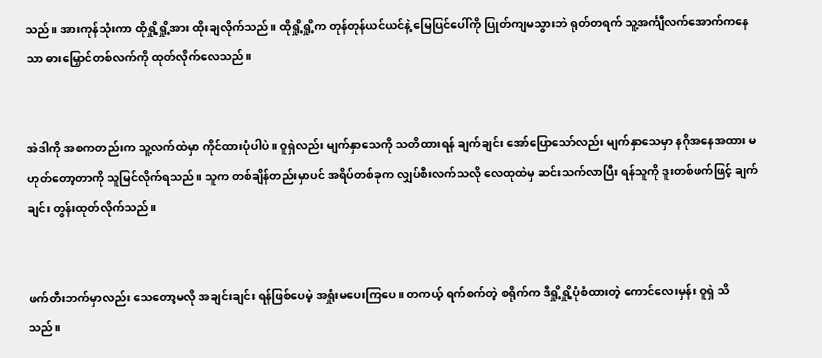သည်။ အားကုန်သုံးကာ ထိုရှို့ရှို့အား ထိုးချလိုက်သည်။ ထိုရှို့ရှို့က တုန်တုန်ယင်ယင်နဲ့ မြေပြင်ပေါ်ကို ပြုတ်ကျမသွားဘဲ ရုတ်တရက် သူ့အင်္ကျီလက်အောက်ကနေသာ ဓားမြှောင်တစ်လက်ကို ထုတ်လိုက်လေသည်။


အဲဒါကို အစကတည်းက သူ့လက်ထဲမှာ ကိုင်ထားပုံပါပဲ။ ဝူရှဲလည်း မျက်နှာသေကို သတိထားရန် ချက်ချင်း အော်ပြောသော်လည်း မျက်နှာသေမှာ နဂိုအနေအထား မဟုတ်တော့တာကို သူမြင်လိုက်ရသည်။ သူက တစ်ချိန်တည်းမှာပင် အရိပ်တစ်ခုက လျှပ်စီးလက်သလို လေထုထဲမှ ဆင်းသက်လာပြီး ရန်သူကို ဒူးတစ်ဖက်ဖြင့် ချက်ချင်း တွန်းထုတ်လိုက်သည်။


ဖက်တီးဘက်မှာလည်း သေတော့မလို အချင်းချင်း ရန်ဖြစ်ပေမဲ့ အရှုံးမပေးကြပေ။ တကယ့် ရက်စက်တဲ့ စရိုက်က ဒီရှို့ရှို့ပုံစံထားတဲ့ ကောင်လေးမှန်း ဝူရှဲ သိသည်။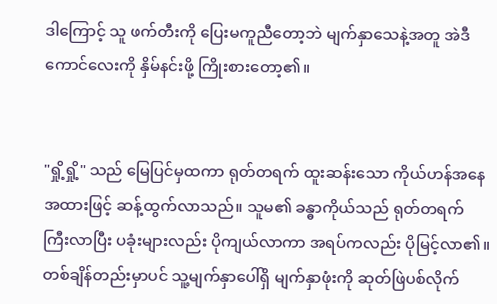ဒါကြောင့် သူ ဖက်တီးကို ပြေးမကူညီတော့ဘဲ မျက်နှာသေနဲ့အတူ အဲဒီကောင်လေးကို နှိမ်နင်းဖို့ ကြိုးစားတော့၏။


"ရှို့ရှို့" သည် မြေပြင်မှထကာ ရုတ်တရက် ထူးဆန်းသော ကိုယ်ဟန်အနေအထားဖြင့် ဆန့်ထွက်လာသည်။ သူမ၏ ခန္ဓာကိုယ်သည် ရုတ်တရက် ကြီးလာပြီး ပခုံးများလည်း ပိုကျယ်လာကာ အရပ်ကလည်း ပိုမြင့်လာ၏။ တစ်ချိန်တည်းမှာပင် သူ့မျက်နှာပေါ်ရှိ မျက်နှာဖုံးကို ဆုတ်ဖြဲပစ်လိုက်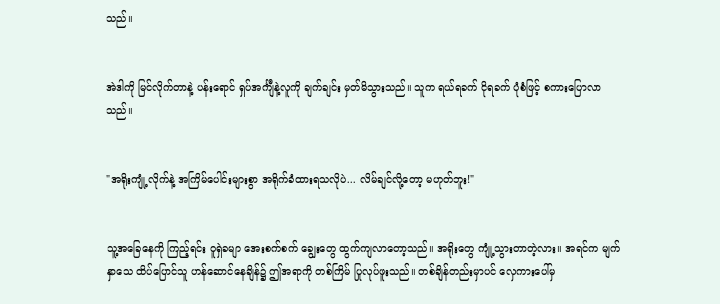သည်။


အဲဒါကို မြင်လိုက်တာနဲ့ ပန်းရောင် ရှပ်အင်္ကျီနဲ့လူကို ချက်ချင်း မှတ်မိသွားသည်။ သူက ရယ်ရခက် ငိုရခက် ပုံစံဖြင့် စကားပြောလာသည်။


"အရိုးကျုံ့လိုက်နဲ့ အကြိမ်ပေါင်းများစွာ အရိုက်ခံထားရသလိုပဲ... လိမ်ချင်လို့တော့ မဟုတ်ဘူး!"


သူ့အခြေနေကို ကြည့်ရင်း ဝူရှဲခမျာ အေးစက်စက် ချွေးတွေ ထွက်ကျလာတော့သည်။ အရိုးတွေ ကျုံ့သွားတာတဲ့လား။ အရင်က မျက်နှာသေ ထိပ်ပြောင်သူ ဟန်ဆောင်နေချိန်၌ ဤအရာကို တစ်ကြိမ် ပြုလုပ်ဖူးသည်။ တစ်ချိန်တည်းမှာပင် လှေကားပေါ်မှ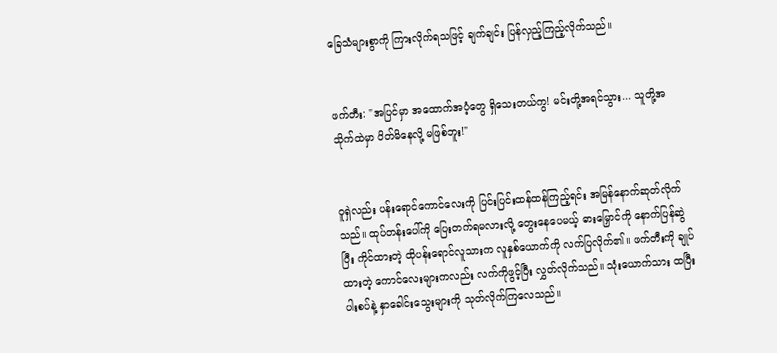ခြေသံများစွာကို ကြားလိုက်ရသဖြင့် ချက်ချင်း ပြန်လှည့်ကြည့်လိုက်သည်။


ဖက်တီး: "အပြင်မှာ အထောက်အပံ့တွေ ရှိသေးတယ်ကွ! မင်းတို့အရင်သွား... သူတို့အသိုက်ထဲမှာ ပိတ်မိနေလို့ မဖြစ်ဘူး!"


ဝူရှဲလည်း ပန်းရောင်ကောင်လေးကို ပြင်းပြင်းထန်ထန်ကြည့်ရင်း အမြန်နောက်ဆုတ်လိုက်သည်။ ထုပ်တန်းပေါ်ကို ပြေးတက်ရမလားလို့ တွေးနေပေမယ့် ဓားမြှောင်ကို နောက်ပြန်ဆွဲပြီး ကိုင်ထားတဲ့ ထိုပန်းရောင်လူသားက လူနှစ်ယောက်ကို လက်ပြလိုက်၏။ ဖက်တီးကို ချုပ်ထားတဲ့ ကောင်လေးများကလည်း လက်ကိုဖွင့်ပြီး လွှတ်လိုက်သည်။ သုံးယောက်သား ထပြီး ပါးစပ်နဲ့ နှာခေါင်းသွေးများကို သုတ်လိုက်ကြလေသည်။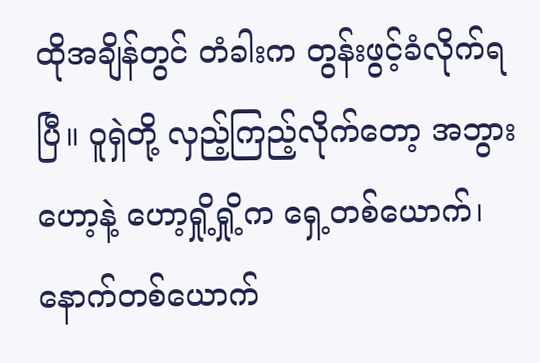ထိုအချိန်တွင် တံခါးက တွန်းဖွင့်ခံလိုက်ရပြီ။ ဝူရှဲတို့ လှည့်ကြည့်လိုက်တော့ အဘွားဟော့နဲ့ ဟော့ရှို့ရှို့က ရှေ့တစ်ယောက်၊ နောက်တစ်ယောက်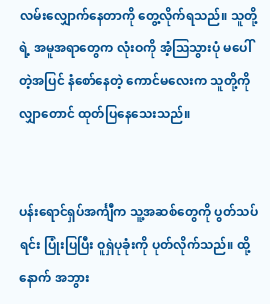လမ်းလျှောက်နေတာကို တွေ့လိုက်ရသည်။ သူတို့ရဲ့ အမူအရာတွေက လုံးဝကို အံ့သြသွားပုံ မပေါ်တဲ့အပြင် နံစော်နေတဲ့ ကောင်မလေးက သူတို့ကို လျှာတောင် ထုတ်ပြနေသေးသည်။


ပန်းရောင်ရှပ်အင်္ကျီက သူ့အဆစ်တွေကို ပွတ်သပ်ရင်း ပြုံးပြပြီး ဝူရှဲပုခုံးကို ပုတ်လိုက်သည်။ ထို့နောက် အဘွား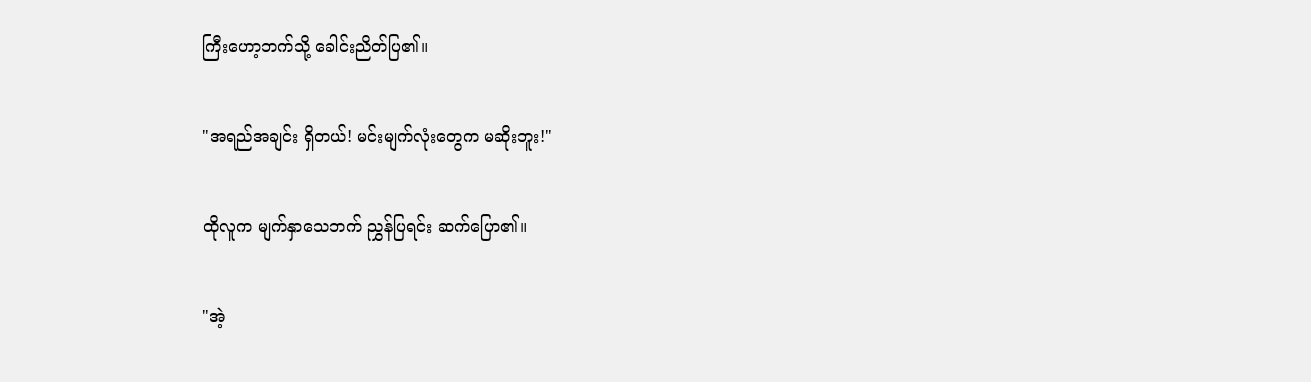ကြီးဟော့ဘက်သို့ ခေါင်းညိတ်ပြ၏။


"အရည်အချင်း ရှိတယ်! မင်းမျက်လုံးတွေက မဆိုးဘူး!"


ထိုလူက မျက်နှာသေဘက် ညွှန်ပြရင်း ဆက်ပြော၏။


"အဲ့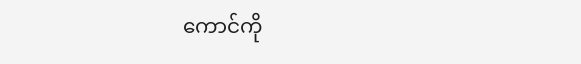ကောင်ကို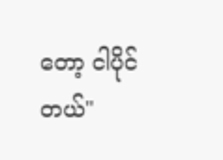တော့ ငါပိုင်တယ်"